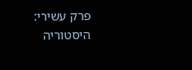פרק עשירי: היסטוריה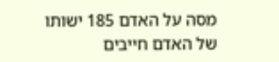מסה על האדם 185 ישותו של האדם חייבים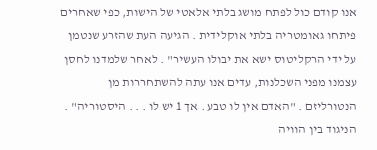אנו קודם כול לפתח מושג בלתי אלאטי של הישות, כפי שאחרים פיתחו גאומטריה בלתי אוקלידית . הגיעה העת שהזרע שנטמן על ידי הרקליטוס ישא את יבולו העשיר" . לאחר שלמדנו לחסן עצמנו מפני השכלנות, עדים אנו עתה להשתחררות מן הנטורליזם . "האדם אין לו טבע . אך 1 יש לו . . . היסטוריה" . הניגוד בין הוויה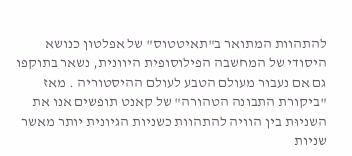להתהוות המתואר ב"תאיטטוס" של אפלטון כנושא היסודי של המחשבה הפילוסופית היוונית, נשאר בתוקפו גם אם נעבור מעולם הטבע לעולם ההיסטוריה . מאז "ביקורת התבונה הטהורה" של קאנט תופשים אנו את השניוּת בין הוויה להתהוות כשניות הגיונית יותר מאשר שניות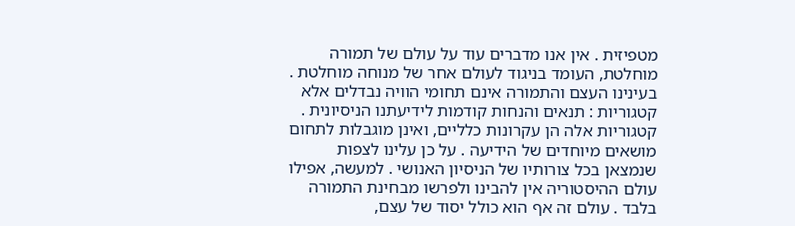מטפיזית . אין אנו מדברים עוד על עולם של תמורה מוחלטת, העומד בניגוד לעולם אחר של מנוחה מוחלטת . בעינינו העצם והתמורה אינם תחומי הוויה נבדלים אלא קטגוריות : תנאים והנחות קודמות לידיעתנו הניסיונית . קטגוריות אלה הן עקרונות כלליים, ואינן מוגבלות לתחום מושאים מיוחדים של הידיעה . על כן עלינו לצפות שנמצאן בכל צורותיו של הניסיון האנושי . למעשה, אפילו עולם ההיסטוריה אין להבינו ולפרשו מבחינת התמורה בלבד . עולם זה אף הוא כולל יסוד של עצם,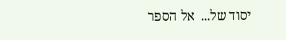יסוד של...  אל הספר